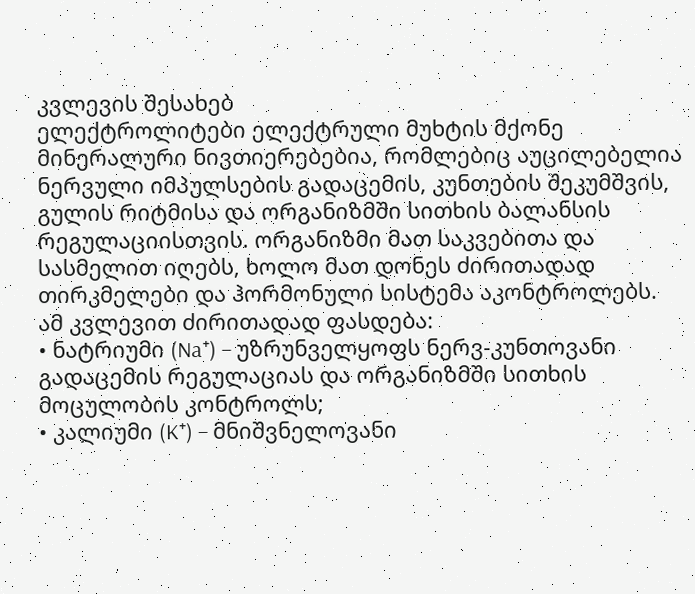კვლევის შესახებ
ელექტროლიტები ელექტრული მუხტის მქონე მინერალური ნივთიერებებია, რომლებიც აუცილებელია ნერვული იმპულსების გადაცემის, კუნთების შეკუმშვის, გულის რიტმისა და ორგანიზმში სითხის ბალანსის რეგულაციისთვის. ორგანიზმი მათ საკვებითა და სასმელით იღებს, ხოლო მათ დონეს ძირითადად თირკმელები და ჰორმონული სისტემა აკონტროლებს.
ამ კვლევით ძირითადად ფასდება:
• ნატრიუმი (Na⁺) – უზრუნველყოფს ნერვ-კუნთოვანი გადაცემის რეგულაციას და ორგანიზმში სითხის მოცულობის კონტროლს;
• კალიუმი (K⁺) – მნიშვნელოვანი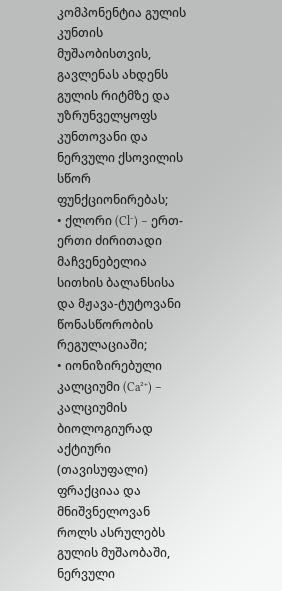კომპონენტია გულის კუნთის მუშაობისთვის, გავლენას ახდენს გულის რიტმზე და უზრუნველყოფს კუნთოვანი და ნერვული ქსოვილის სწორ ფუნქციონირებას;
• ქლორი (Cl⁻) – ერთ-ერთი ძირითადი მაჩვენებელია სითხის ბალანსისა და მჟავა-ტუტოვანი წონასწორობის რეგულაციაში;
• იონიზირებული კალციუმი (Ca²⁺) – კალციუმის ბიოლოგიურად აქტიური (თავისუფალი) ფრაქციაა და მნიშვნელოვან როლს ასრულებს გულის მუშაობაში, ნერვული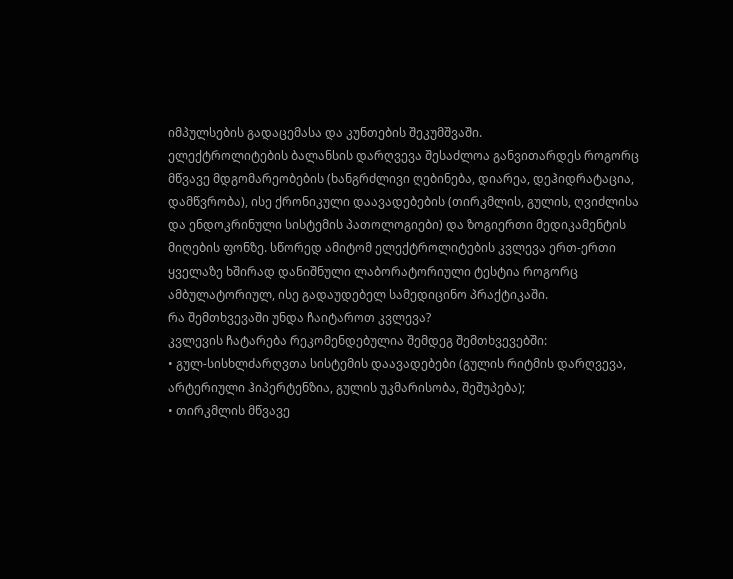იმპულსების გადაცემასა და კუნთების შეკუმშვაში.
ელექტროლიტების ბალანსის დარღვევა შესაძლოა განვითარდეს როგორც მწვავე მდგომარეობების (ხანგრძლივი ღებინება, დიარეა, დეჰიდრატაცია, დამწვრობა), ისე ქრონიკული დაავადებების (თირკმლის, გულის, ღვიძლისა და ენდოკრინული სისტემის პათოლოგიები) და ზოგიერთი მედიკამენტის მიღების ფონზე. სწორედ ამიტომ ელექტროლიტების კვლევა ერთ-ერთი ყველაზე ხშირად დანიშნული ლაბორატორიული ტესტია როგორც ამბულატორიულ, ისე გადაუდებელ სამედიცინო პრაქტიკაში.
რა შემთხვევაში უნდა ჩაიტაროთ კვლევა?
კვლევის ჩატარება რეკომენდებულია შემდეგ შემთხვევებში:
• გულ-სისხლძარღვთა სისტემის დაავადებები (გულის რიტმის დარღვევა, არტერიული ჰიპერტენზია, გულის უკმარისობა, შეშუპება);
• თირკმლის მწვავე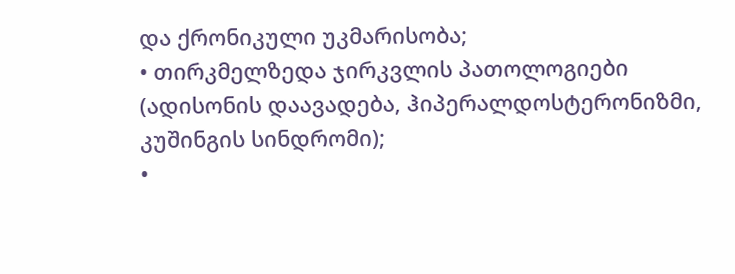და ქრონიკული უკმარისობა;
• თირკმელზედა ჯირკვლის პათოლოგიები (ადისონის დაავადება, ჰიპერალდოსტერონიზმი, კუშინგის სინდრომი);
•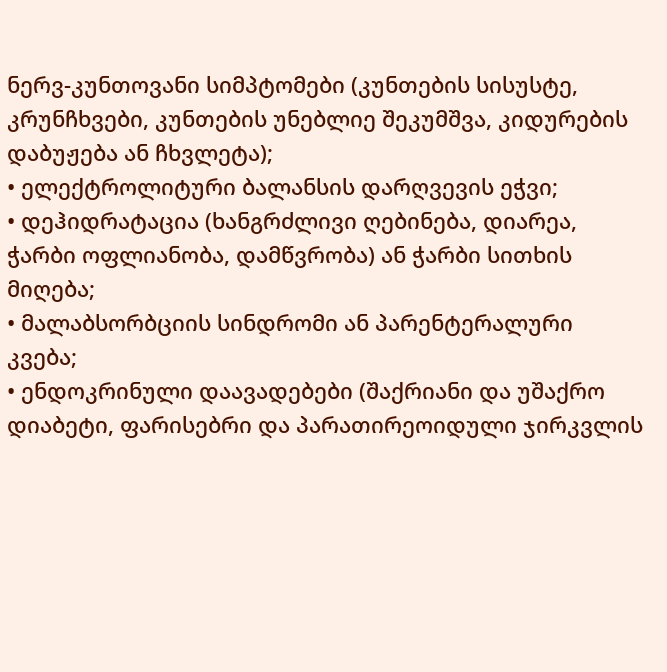ნერვ-კუნთოვანი სიმპტომები (კუნთების სისუსტე, კრუნჩხვები, კუნთების უნებლიე შეკუმშვა, კიდურების დაბუჟება ან ჩხვლეტა);
• ელექტროლიტური ბალანსის დარღვევის ეჭვი;
• დეჰიდრატაცია (ხანგრძლივი ღებინება, დიარეა, ჭარბი ოფლიანობა, დამწვრობა) ან ჭარბი სითხის მიღება;
• მალაბსორბციის სინდრომი ან პარენტერალური კვება;
• ენდოკრინული დაავადებები (შაქრიანი და უშაქრო დიაბეტი, ფარისებრი და პარათირეოიდული ჯირკვლის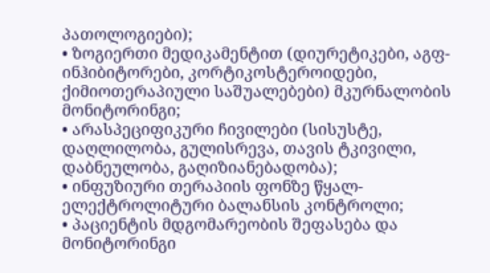პათოლოგიები);
• ზოგიერთი მედიკამენტით (დიურეტიკები, აგფ-ინჰიბიტორები, კორტიკოსტეროიდები, ქიმიოთერაპიული საშუალებები) მკურნალობის მონიტორინგი;
• არასპეციფიკური ჩივილები (სისუსტე, დაღლილობა, გულისრევა, თავის ტკივილი, დაბნეულობა, გაღიზიანებადობა);
• ინფუზიური თერაპიის ფონზე წყალ-ელექტროლიტური ბალანსის კონტროლი;
• პაციენტის მდგომარეობის შეფასება და მონიტორინგი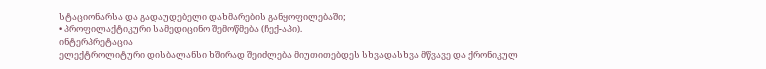სტაციონარსა და გადაუდებელი დახმარების განყოფილებაში;
• პროფილაქტიკური სამედიცინო შემოწმება (ჩექ-აპი).
ინტერპრეტაცია
ელექტროლიტური დისბალანსი ხშირად შეიძლება მიუთითებდეს სხვადასხვა მწვავე და ქრონიკულ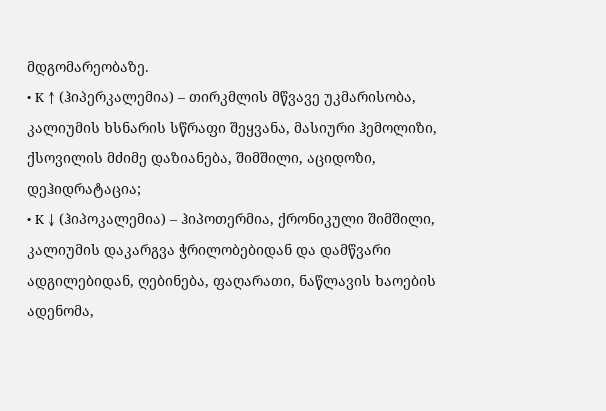მდგომარეობაზე.
• K ↑ (ჰიპერკალემია) – თირკმლის მწვავე უკმარისობა, კალიუმის ხსნარის სწრაფი შეყვანა, მასიური ჰემოლიზი, ქსოვილის მძიმე დაზიანება, შიმშილი, აციდოზი, დეჰიდრატაცია;
• K ↓ (ჰიპოკალემია) – ჰიპოთერმია, ქრონიკული შიმშილი, კალიუმის დაკარგვა ჭრილობებიდან და დამწვარი ადგილებიდან, ღებინება, ფაღარათი, ნაწლავის ხაოების ადენომა,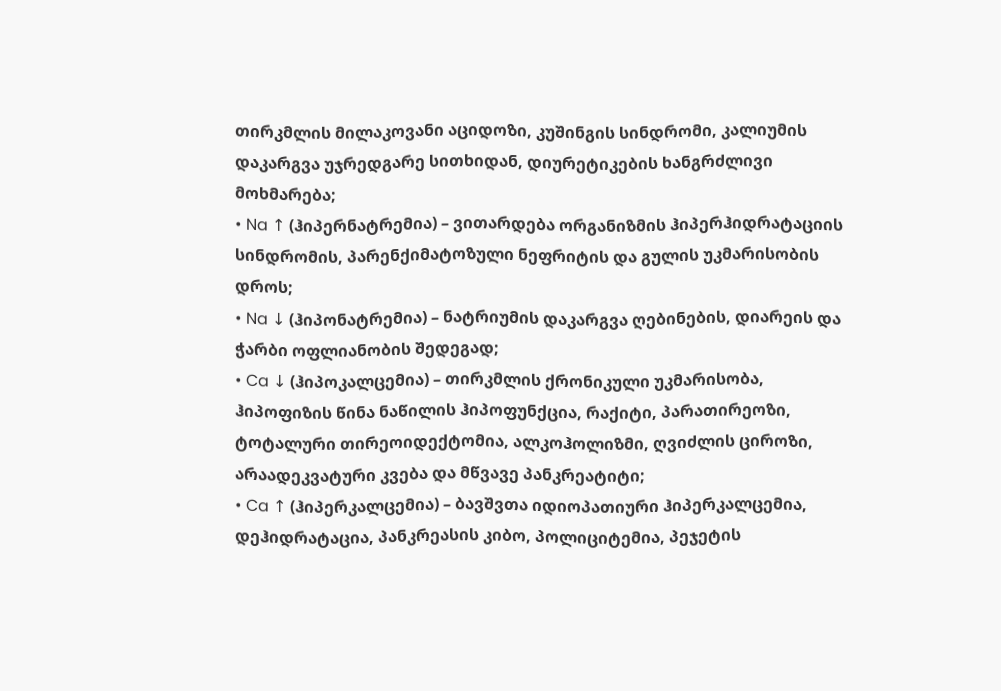თირკმლის მილაკოვანი აციდოზი, კუშინგის სინდრომი, კალიუმის დაკარგვა უჯრედგარე სითხიდან, დიურეტიკების ხანგრძლივი მოხმარება;
• Na ↑ (ჰიპერნატრემია) – ვითარდება ორგანიზმის ჰიპერჰიდრატაციის სინდრომის, პარენქიმატოზული ნეფრიტის და გულის უკმარისობის დროს;
• Na ↓ (ჰიპონატრემია) – ნატრიუმის დაკარგვა ღებინების, დიარეის და ჭარბი ოფლიანობის შედეგად;
• Ca ↓ (ჰიპოკალცემია) – თირკმლის ქრონიკული უკმარისობა, ჰიპოფიზის წინა ნაწილის ჰიპოფუნქცია, რაქიტი, პარათირეოზი, ტოტალური თირეოიდექტომია, ალკოჰოლიზმი, ღვიძლის ციროზი, არაადეკვატური კვება და მწვავე პანკრეატიტი;
• Ca ↑ (ჰიპერკალცემია) – ბავშვთა იდიოპათიური ჰიპერკალცემია, დეჰიდრატაცია, პანკრეასის კიბო, პოლიციტემია, პეჯეტის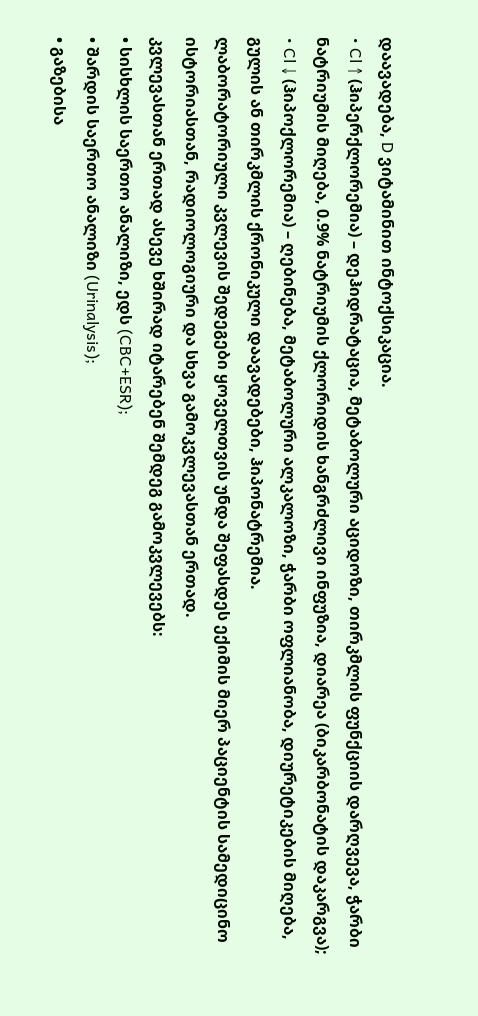დაავადება, D ვიტამინით ინტოქსიკაცია.
• Cl ↑ (ჰიპერქლორემია) – დეჰიდრატაცია, მეტაბოლური აციდოზი, თირკმლის ფუნქციის დარღვევა, ჭარბი ნატრიუმის მიღება, 0.9% ნატრიუმის ქლორიდის ხანგრძლივი ინფუზია, დიარეა (ბიკარბონატის დაკარგვა);
• Cl ↓ (ჰიპოქლორემია) – ღებინება, მეტაბოლური ალკალოზი, ჭარბი ოფლიანობა, დიურეტიკების მიღება, გულის ან თირკმლის ქრონიკული დაავადებები, ჰიპონატრემია.
ლაბორატორიული კვლევის შედეგები ყოველთვის უნდა შეფასდეს ექიმის მიერ პაციენტის სამედიცინო ისტორიასთან, რადიოლოგიური და სხვა გამოკვლევასთან ერთად.
კვლევასთან ერთად ასევე ხშირად იტარებენ შემდეგ გამოკვლევებს:
• სისხლის საერთო ანალიზი, ედს (CBC+ESR);
• შარდის საერთო ანალიზი (Urinalysis);
• გაზებისა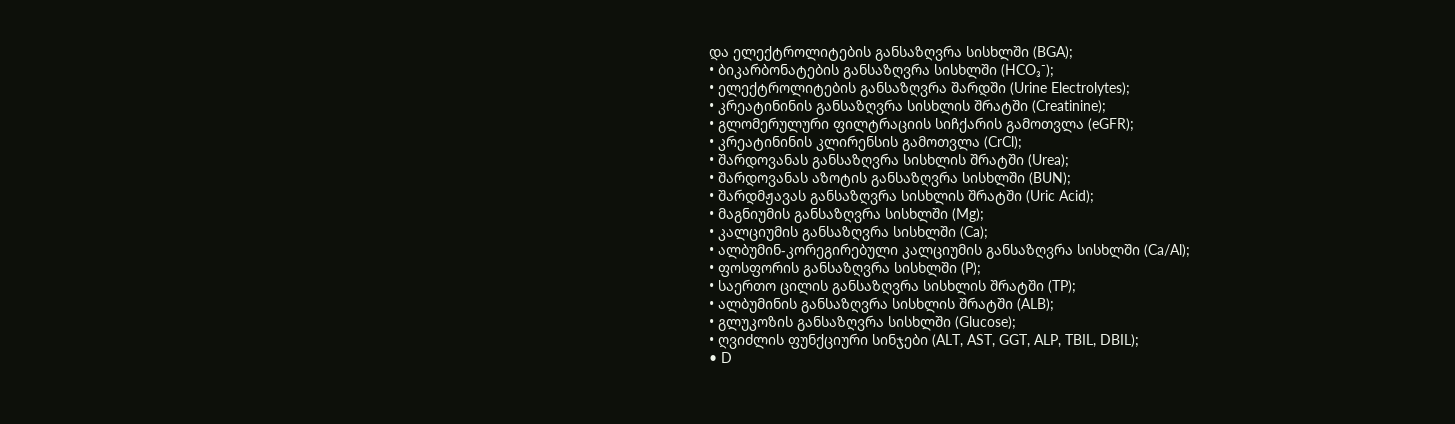და ელექტროლიტების განსაზღვრა სისხლში (BGA);
• ბიკარბონატების განსაზღვრა სისხლში (HCO₃⁻);
• ელექტროლიტების განსაზღვრა შარდში (Urine Electrolytes);
• კრეატინინის განსაზღვრა სისხლის შრატში (Creatinine);
• გლომერულური ფილტრაციის სიჩქარის გამოთვლა (eGFR);
• კრეატინინის კლირენსის გამოთვლა (CrCl);
• შარდოვანას განსაზღვრა სისხლის შრატში (Urea);
• შარდოვანას აზოტის განსაზღვრა სისხლში (BUN);
• შარდმჟავას განსაზღვრა სისხლის შრატში (Uric Acid);
• მაგნიუმის განსაზღვრა სისხლში (Mg);
• კალციუმის განსაზღვრა სისხლში (Ca);
• ალბუმინ-კორეგირებული კალციუმის განსაზღვრა სისხლში (Ca/Al);
• ფოსფორის განსაზღვრა სისხლში (P);
• საერთო ცილის განსაზღვრა სისხლის შრატში (TP);
• ალბუმინის განსაზღვრა სისხლის შრატში (ALB);
• გლუკოზის განსაზღვრა სისხლში (Glucose);
• ღვიძლის ფუნქციური სინჯები (ALT, AST, GGT, ALP, TBIL, DBIL);
• D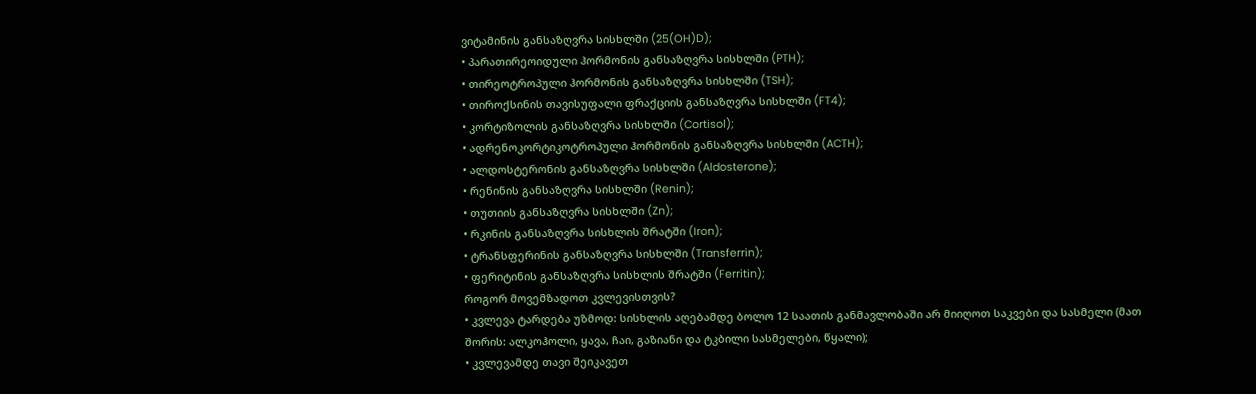ვიტამინის განსაზღვრა სისხლში (25(OH)D);
• პარათირეოიდული ჰორმონის განსაზღვრა სისხლში (PTH);
• თირეოტროპული ჰორმონის განსაზღვრა სისხლში (TSH);
• თიროქსინის თავისუფალი ფრაქციის განსაზღვრა სისხლში (FT4);
• კორტიზოლის განსაზღვრა სისხლში (Cortisol);
• ადრენოკორტიკოტროპული ჰორმონის განსაზღვრა სისხლში (ACTH);
• ალდოსტერონის განსაზღვრა სისხლში (Aldosterone);
• რენინის განსაზღვრა სისხლში (Renin);
• თუთიის განსაზღვრა სისხლში (Zn);
• რკინის განსაზღვრა სისხლის შრატში (Iron);
• ტრანსფერინის განსაზღვრა სისხლში (Transferrin);
• ფერიტინის განსაზღვრა სისხლის შრატში (Ferritin);
როგორ მოვემზადოთ კვლევისთვის?
• კვლევა ტარდება უზმოდ: სისხლის აღებამდე ბოლო 12 საათის განმავლობაში არ მიიღოთ საკვები და სასმელი (მათ შორის: ალკოჰოლი, ყავა, ჩაი, გაზიანი და ტკბილი სასმელები, წყალი);
• კვლევამდე თავი შეიკავეთ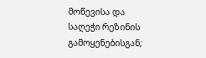მოწევისა და საღეჭი რეზინის გამოყენებისგან;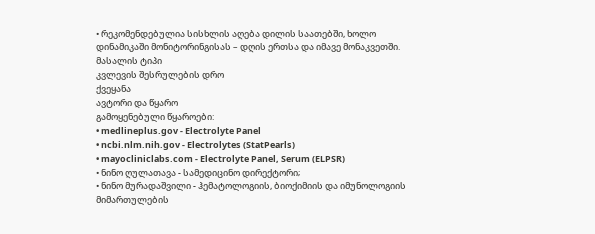• რეკომენდებულია სისხლის აღება დილის საათებში, ხოლო დინამიკაში მონიტორინგისას – დღის ერთსა და იმავე მონაკვეთში.
მასალის ტიპი
კვლევის შესრულების დრო
ქვეყანა
ავტორი და წყარო
გამოყენებული წყაროები:
• medlineplus.gov - Electrolyte Panel
• ncbi.nlm.nih.gov - Electrolytes (StatPearls)
• mayocliniclabs.com - Electrolyte Panel, Serum (ELPSR)
• ნინო ღულათავა - სამედიცინო დირექტორი;
• ნინო მურადაშვილი - ჰემატოლოგიის, ბიოქიმიის და იმუნოლოგიის მიმართულების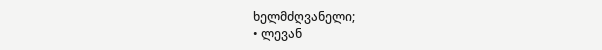ხელმძღვანელი;
• ლევან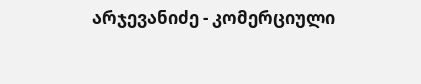არჯევანიძე - კომერციული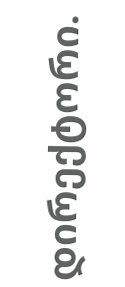დირექტორი.